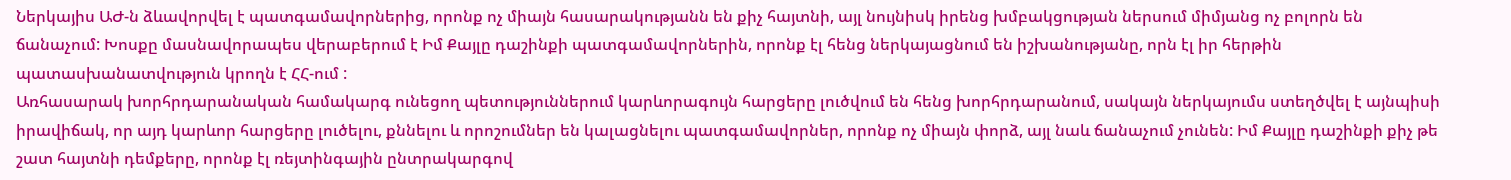Ներկայիս ԱԺ-ն ձևավորվել է պատգամավորներից, որոնք ոչ միայն հասարակությանն են քիչ հայտնի, այլ նույնիսկ իրենց խմբակցության ներսում միմյանց ոչ բոլորն են ճանաչում: Խոսքը մասնավորապես վերաբերում է Իմ Քայլը դաշինքի պատգամավորներին, որոնք էլ հենց ներկայացնում են իշխանությանը, որն էլ իր հերթին պատասխանատվություն կրողն է ՀՀ-ում :
Առհասարակ խորհրդարանական համակարգ ունեցող պետություններում կարևորագույն հարցերը լուծվում են հենց խորհրդարանում, սակայն ներկայումս ստեղծվել է այնպիսի իրավիճակ, որ այդ կարևոր հարցերը լուծելու, քննելու և որոշումներ են կալացնելու պատգամավորներ, որոնք ոչ միայն փորձ, այլ նաև ճանաչում չունեն: Իմ Քայլը դաշինքի քիչ թե շատ հայտնի դեմքերը, որոնք էլ ռեյտինգային ընտրակարգով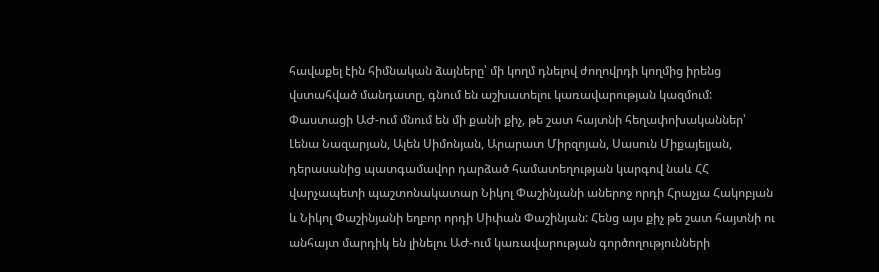հավաքել էին հիմնական ձայները՝ մի կողմ դնելով ժողովրդի կողմից իրենց վստահված մանդատը, գնում են աշխատելու կառավարության կազմում: Փաստացի ԱԺ-ում մնում են մի քանի քիչ, թե շատ հայտնի հեղափոխականներ՝ Լենա Նազարյան, Ալեն Սիմոնյան, Արարատ Միրզոյան, Սասուն Միքայելյան, դերասանից պատգամավոր դարձած համատեղության կարգով նաև ՀՀ վարչապետի պաշտոնակատար Նիկոլ Փաշինյանի աներոջ որդի Հրաչյա Հակոբյան և Նիկոլ Փաշինյանի եղբոր որդի Սիփան Փաշինյան: Հենց այս քիչ թե շատ հայտնի ու անհայտ մարդիկ են լինելու ԱԺ-ում կառավարության գործողությունների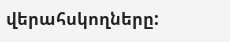վերահսկողները: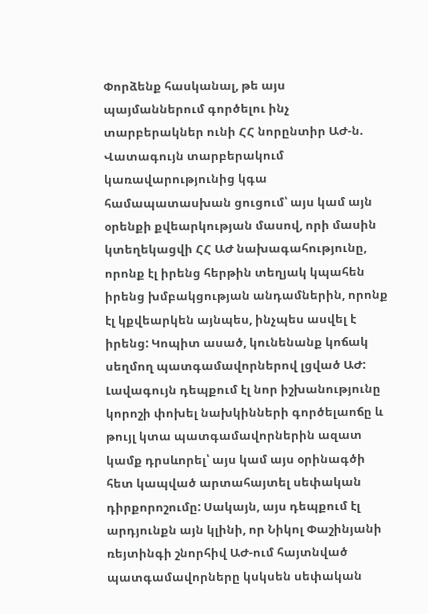Փորձենք հասկանալ, թե այս պայմաններում գործելու ինչ տարբերակներ ունի ՀՀ նորընտիր ԱԺ-ն.
Վատագույն տարբերակում կառավարությունից կգա համապատասխան ցուցում՝ այս կամ այն օրենքի քվեարկության մասով, որի մասին կտեղեկացվի ՀՀ ԱԺ նախագահությունը, որոնք էլ իրենց հերթին տեղյակ կպահեն իրենց խմբակցության անդամներին, որոնք էլ կքվեարկեն այնպես, ինչպես ասվել է իրենց: Կոպիտ ասած, կունենանք կոճակ սեղմող պատգամավորներով լցված ԱԺ:
Լավագույն դեպքում էլ նոր իշխանությունը կորոշի փոխել նախկինների գործելաոճը և թույլ կտա պատգամավորներին ազատ կամք դրսևորել՝ այս կամ այս օրինագծի հետ կապված արտահայտել սեփական դիրքորոշումը: Սակայն, այս դեպքում էլ արդյունքն այն կլինի, որ Նիկոլ Փաշինյանի ռեյտինգի շնորհիվ ԱԺ-ում հայտնված պատգամավորները կսկսեն սեփական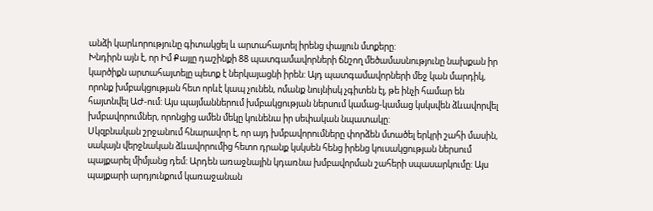անձի կարևորությունը գիտակցել և արտահայտել իրենց փայլուն մտքերը:
Խնդիրն այն է, որ Իմ Քայլը դաշինքի 88 պատգամավորների ճնշող մեծամասնությունը նախքան իր կարծիքն արտահայտելը պետք է ներկայացնի իրեն: Այդ պատգամավորների մեջ կան մարդիկ, որոնք խմբակցության հետ որևէ կապ չունեն, ոմանք նույնիսկ չգիտեն էլ, թե ինչի համար են հայտնվել ԱԺ-ում: Այս պայմաններում խմբակցության ներսում կամաց-կամաց կսկսվեն ձևավորվել խմբավորումներ, որոնցից ամեն մեկը կունենա իր սեփական նպատակը:
Սկզբնական շրջանում հնարավոր է, որ այդ խմբավորումները փորձեն մտածել երկրի շահի մասին, սակայն վերջնական ձևավորումից հետո դրանք կսկսեն հենց իրենց կուսակցության ներսում պայքարել միմյանց դեմ: Արդեն առաջնային կդառնա խմբավորման շահերի սպասարկումը: Այս պայքարի արդյունքում կառաջանան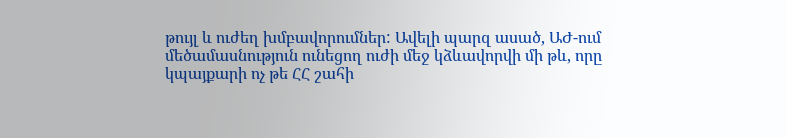թույլ և ուժեղ խմբավորումներ: Ավելի պարզ ասած, ԱԺ-ում մեծամասնություն ունեցող ուժի մեջ կձևավորվի մի թև, որը կպայքարի ոչ թե ՀՀ շահի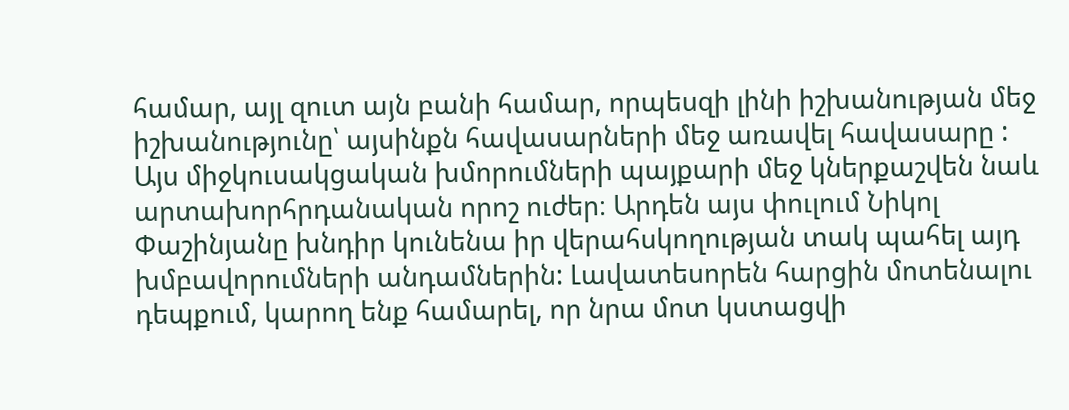համար, այլ զուտ այն բանի համար, որպեսզի լինի իշխանության մեջ իշխանությունը՝ այսինքն հավասարների մեջ առավել հավասարը :
Այս միջկուսակցական խմորումների պայքարի մեջ կներքաշվեն նաև արտախորհրդանական որոշ ուժեր։ Արդեն այս փուլում Նիկոլ Փաշինյանը խնդիր կունենա իր վերահսկողության տակ պահել այդ խմբավորումների անդամներին: Լավատեսորեն հարցին մոտենալու դեպքում, կարող ենք համարել, որ նրա մոտ կստացվի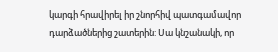կարգի հրավիրել իր շնորհիվ պատգամավոր դարձածներից շատերին: Սա կնշանակի, որ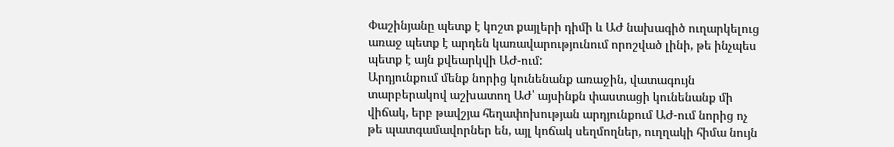Փաշինյանը պետք է կոշտ քայլերի դիմի և ԱԺ նախագիծ ուղարկելուց առաջ պետք է արդեն կառավարությունում որոշված լինի, թե ինչպես պետք է այն քվեարկվի ԱԺ-ում:
Արդյունքում մենք նորից կունենանք առաջին, վատագույն տարբերակով աշխատող ԱԺ՝ այսինքն փաստացի կունենանք մի վիճակ, երբ թավշյա հեղափոխության արդյունքում ԱԺ-ում նորից ոչ թե պատգամավորներ են, այլ կոճակ սեղմողներ, ուղղակի հիմա նույն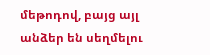մեթոդով, բայց այլ անձեր են սեղմելու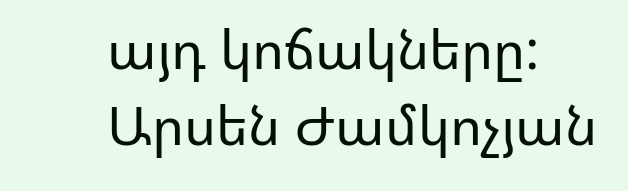այդ կոճակները:
Արսեն Ժամկոչյան